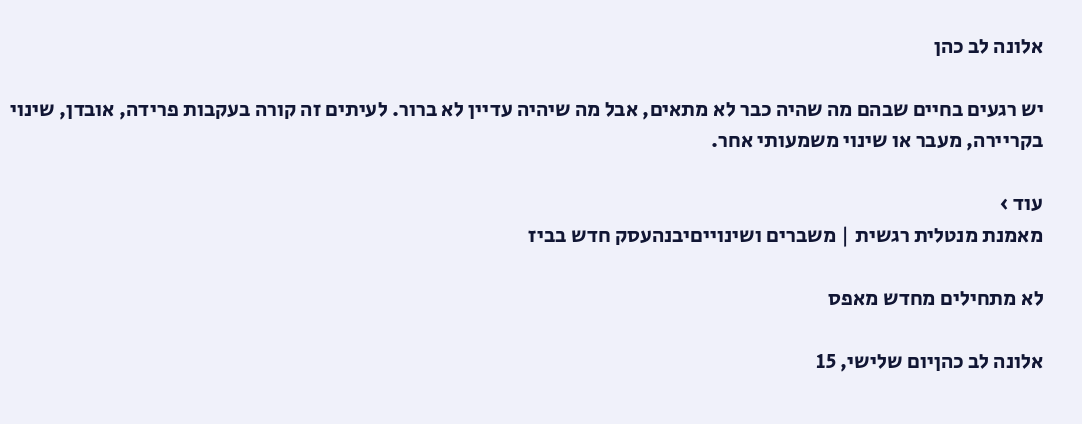אלונה לב כהן

יש רגעים בחיים שבהם מה שהיה כבר לא מתאים, אבל מה שיהיה עדיין לא ברור. לעיתים זה קורה בעקבות פרידה, אובדן, שינוי בקריירה, מעבר או שינוי משמעותי אחר.

עוד ›
מאמנת מנטלית רגשית | משברים ושינוייםיבנהעסק חדש בביז

לא מתחילים מחדש מאפס

אלונה לב כהןיום שלישי, 15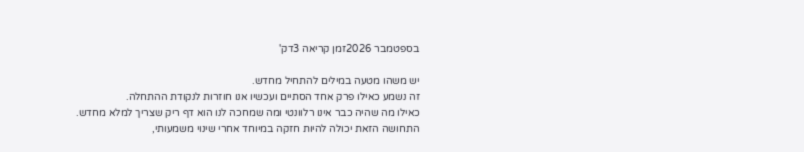בספטמבר 2026זמן קריאה 3דק'

יש משהו מטעה במילים להתחיל מחדש.
זה נשמע כאילו פרק אחד הסתיים ועכשיו אנו חוזרות לנקודת ההתחלה.
כאילו מה שהיה כבר אינו רלוונטי ומה שמחכה לנו הוא דף ריק שצריך למלא מחדש.
התחושה הזאת יכולה להיות חזקה במיוחד אחרי שינוי משמעותי,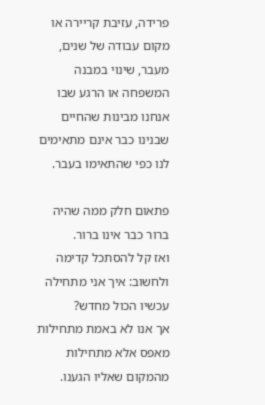פרידה, עזיבת קריירה או מקום עבודה של שנים, מעבר, שינוי במבנה המשפחה או הרגע שבו אנחנו מבינות שהחיים שבנינו כבר אינם מתאימים לנו כפי שהתאימו בעבר.

פתאום חלק ממה שהיה ברור כבר אינו ברור.
ואז קל להסתכל קדימה ולחשוב: איך אני מתחילה עכשיו הכול מחדש?
אך אנו לא באמת מתחילות מאפס אלא מתחילות מהמקום שאליו הגענו.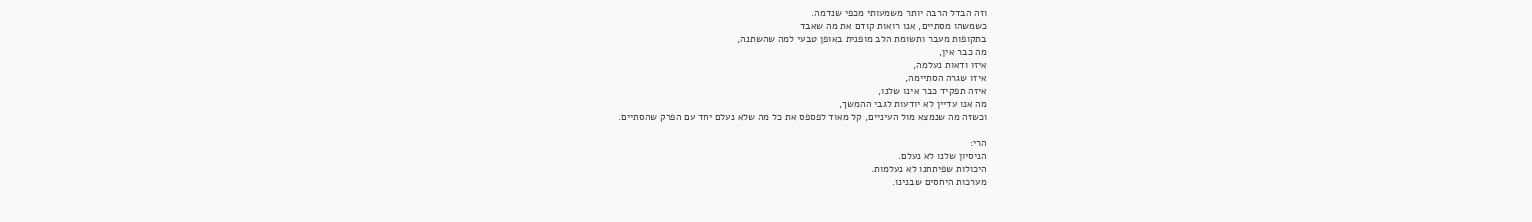וזה הבדל הרבה יותר משמעותי מכפי שנדמה.
כשמשהו מסתיים, אנו רואות קודם את מה שאבד
בתקופות מעבר ותשומת הלב מופנית באופן טבעי למה שהשתנה,
מה כבר אין,
איזו ודאות נעלמה,
איזו שגרה הסתיימה,
איזה תפקיד כבר אינו שלנו,
מה אנו עדיין לא יודעות לגבי ההמשך,
וכשזה מה שנמצא מול העיניים, קל מאוד לפספס את כל מה שלא נעלם יחד עם הפרק שהסתיים.

הרי:
הניסיון שלנו לא נעלם.
היכולות שפיתחנו לא נעלמות.
מערכות היחסים שבנינו.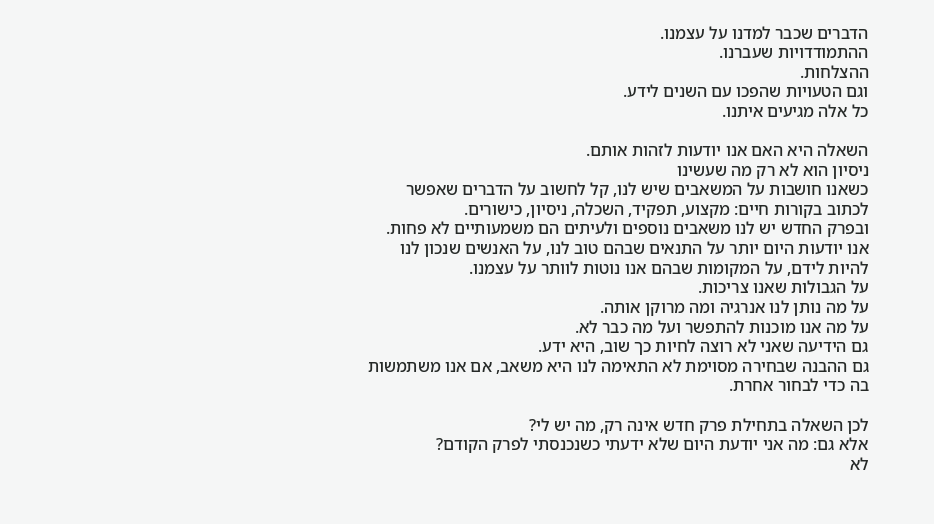הדברים שכבר למדנו על עצמנו.
ההתמודדויות שעברנו.
ההצלחות.
וגם הטעויות שהפכו עם השנים לידע.
כל אלה מגיעים איתנו.

השאלה היא האם אנו יודעות לזהות אותם.
ניסיון הוא לא רק מה שעשינו
כשאנו חושבות על המשאבים שיש לנו, קל לחשוב על הדברים שאפשר לכתוב בקורות חיים: מקצוע, תפקיד, השכלה, ניסיון, כישורים.
ובפרק החדש יש לנו משאבים נוספים ולעיתים הם משמעותיים לא פחות.
אנו יודעות היום יותר על התנאים שבהם טוב לנו, על האנשים שנכון לנו להיות לידם, על המקומות שבהם אנו נוטות לוותר על עצמנו.
על הגבולות שאנו צריכות.
על מה נותן לנו אנרגיה ומה מרוקן אותה.
על מה אנו מוכנות להתפשר ועל מה כבר לא.
גם הידיעה שאני לא רוצה לחיות כך שוב, היא ידע.
גם ההבנה שבחירה מסוימת לא התאימה לנו היא משאב, אם אנו משתמשות בה כדי לבחור אחרת.

לכן השאלה בתחילת פרק חדש אינה רק, מה יש לי?
אלא גם: מה אני יודעת היום שלא ידעתי כשנכנסתי לפרק הקודם?
לא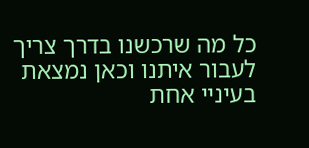כל מה שרכשנו בדרך צריך לעבור איתנו וכאן נמצאת בעיניי אחת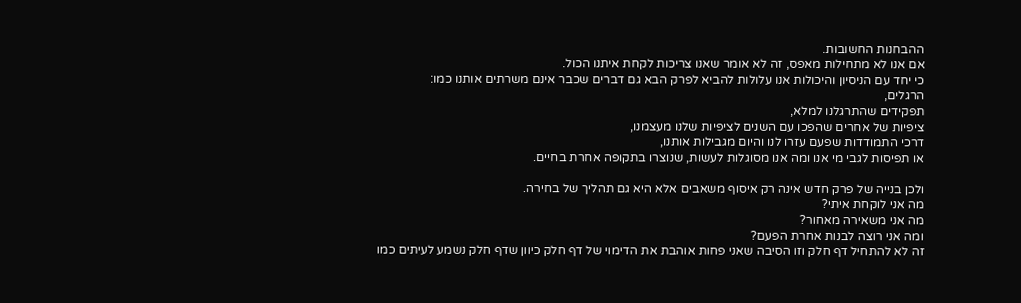ההבחנות החשובות.
אם אנו לא מתחילות מאפס, זה לא אומר שאנו צריכות לקחת איתנו הכול.
כי יחד עם הניסיון והיכולות אנו עלולות להביא לפרק הבא גם דברים שכבר אינם משרתים אותנו כמו:
הרגלים,
תפקידים שהתרגלנו למלא,
ציפיות של אחרים שהפכו עם השנים לציפיות שלנו מעצמנו,
דרכי התמודדות שפעם עזרו לנו והיום מגבילות אותנו,
או תפיסות לגבי מי אנו ומה אנו מסוגלות לעשות, שנוצרו בתקופה אחרת בחיים.

ולכן בנייה של פרק חדש אינה רק איסוף משאבים אלא היא גם תהליך של בחירה.
מה אני לוקחת איתי?
מה אני משאירה מאחור?
ומה אני רוצה לבנות אחרת הפעם?
זה לא להתחיל דף חלק וזו הסיבה שאני פחות אוהבת את הדימוי של דף חלק כיוון שדף חלק נשמע לעיתים כמו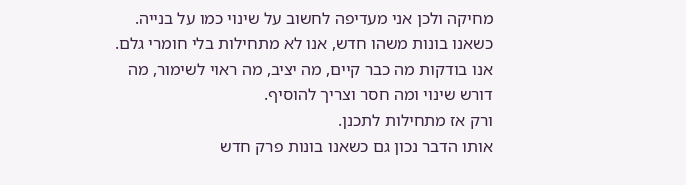מחיקה ולכן אני מעדיפה לחשוב על שינוי כמו על בנייה.
כשאנו בונות משהו חדש, אנו לא מתחילות בלי חומרי גלם.
אנו בודקות מה כבר קיים, מה יציב, מה ראוי לשימור, מה דורש שינוי ומה חסר וצריך להוסיף.
ורק אז מתחילות לתכנן.
אותו הדבר נכון גם כשאנו בונות פרק חדש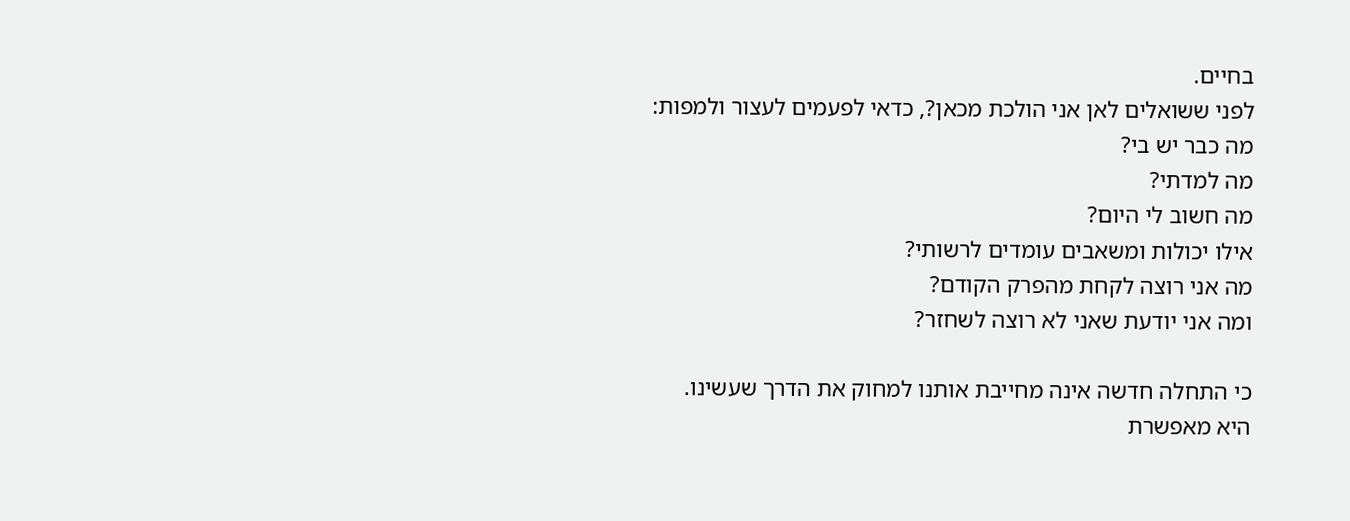בחיים.
לפני ששואלים לאן אני הולכת מכאן?, כדאי לפעמים לעצור ולמפות:
מה כבר יש בי?
מה למדתי?
מה חשוב לי היום?
אילו יכולות ומשאבים עומדים לרשותי?
מה אני רוצה לקחת מהפרק הקודם?
ומה אני יודעת שאני לא רוצה לשחזר?

כי התחלה חדשה אינה מחייבת אותנו למחוק את הדרך שעשינו.
היא מאפשרת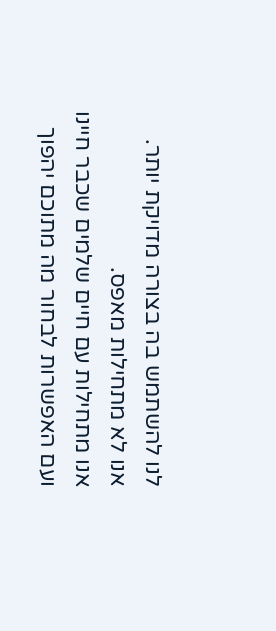לנו להשתמש בה בצורה מדויקת יותר.
אנו לא מתחילות מאפס.
אנו מתחילות עם חיים שלמים שכבר חיינו ועם האפשרות לבחור מה מתוכם יהפוך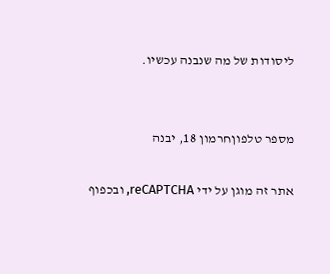ליסודות של מה שנבנה עכשיו.


מספר טלפוןחרמון 18, יבנה

אתר זה מוגן על ידי reCAPTCHA, ובכפוף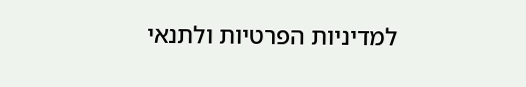למדיניות הפרטיות ולתנאי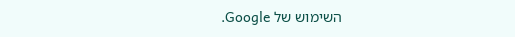השימוש של Google.